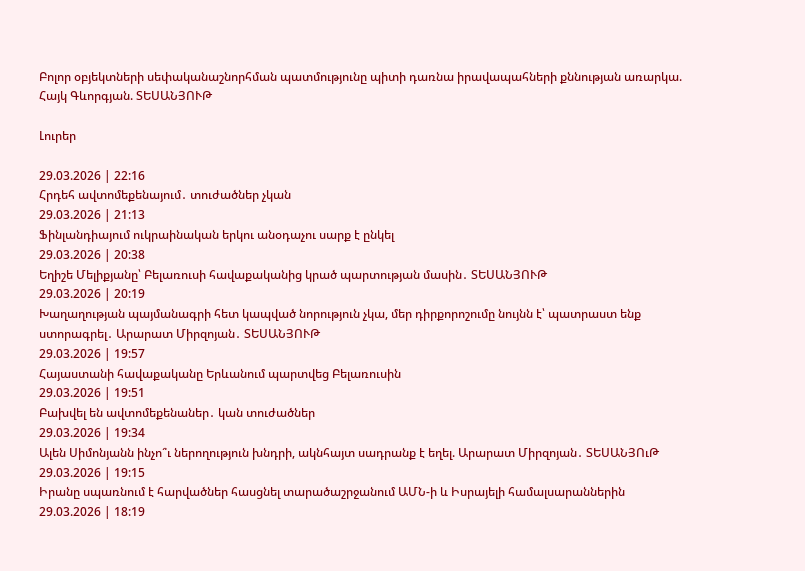Բոլոր օբյեկտների սեփականաշնորհման պատմությունը պիտի դառնա իրավապահների քննության առարկա. Հայկ Գևորգյան. ՏԵՍԱՆՅՈՒԹ

Լուրեր

29.03.2026 | 22:16
Հրդեհ ավտոմեքենայում․ տուժածներ չկան
29.03.2026 | 21:13
Ֆինլանդիայում ուկրաինական երկու անօդաչու սարք է ընկել
29.03.2026 | 20:38
Եղիշե Մելիքյանը՝ Բելառուսի հավաքականից կրած պարտության մասին․ ՏԵՍԱՆՅՈՒԹ
29.03.2026 | 20:19
Խաղաղության պայմանագրի հետ կապված նորություն չկա, մեր դիրքորոշումը նույնն է՝ պատրաստ ենք ստորագրել․ Արարատ Միրզոյան․ ՏԵՍԱՆՅՈՒԹ
29.03.2026 | 19:57
Հայաստանի հավաքականը Երևանում պարտվեց Բելառուսին
29.03.2026 | 19:51
Բախվել են ավտոմեքենաներ․ կան տուժածներ
29.03.2026 | 19:34
Ալեն Սիմոնյանն ինչո՞ւ ներողություն խնդրի, ակնհայտ սադրանք է եղել. Արարատ Միրզոյան․ ՏԵՍԱՆՅՈւԹ
29.03.2026 | 19:15
Իրանը սպառնում է հարվածներ հասցնել տարածաշրջանում ԱՄՆ-ի և Իսրայելի համալսարաններին
29.03.2026 | 18:19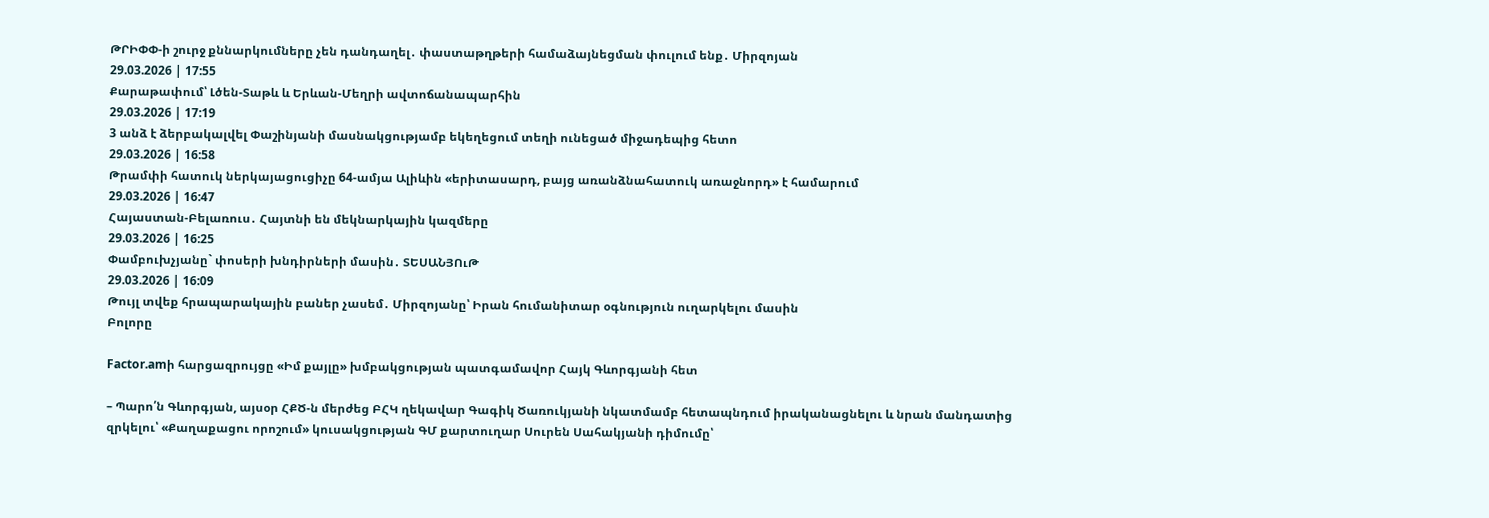ԹՐԻՓՓ-ի շուրջ քննարկումները չեն դանդաղել․ փաստաթղթերի համաձայնեցման փուլում ենք․ Միրզոյան
29.03.2026 | 17:55
Քարաթափում՝ Լծեն-Տաթև և Երևան-Մեղրի ավտոճանապարհին
29.03.2026 | 17:19
3 անձ է ձերբակալվել Փաշինյանի մասնակցությամբ եկեղեցում տեղի ունեցած միջադեպից հետո
29.03.2026 | 16:58
Թրամփի հատուկ ներկայացուցիչը 64-ամյա Ալիևին «երիտասարդ, բայց առանձնահատուկ առաջնորդ» է համարում
29.03.2026 | 16:47
Հայաստան-Բելառուս․ Հայտնի են մեկնարկային կազմերը
29.03.2026 | 16:25
Փամբուխչյանը` փոսերի խնդիրների մասին․ ՏԵՍԱՆՅՈւԹ
29.03.2026 | 16:09
Թույլ տվեք հրապարակային բաներ չասեմ․ Միրզոյանը՝ Իրան հումանիտար օգնություն ուղարկելու մասին
Բոլորը

Factor.amի հարցազրույցը «Իմ քայլը» խմբակցության պատգամավոր Հայկ Գևորգյանի հետ

– Պարո՛ն Գևորգյան, այսօր ՀՔԾ-ն մերժեց ԲՀԿ ղեկավար Գագիկ Ծառուկյանի նկատմամբ հետապնդում իրականացնելու և նրան մանդատից զրկելու՝ «Քաղաքացու որոշում» կուսակցության ԳՄ քարտուղար Սուրեն Սահակյանի դիմումը՝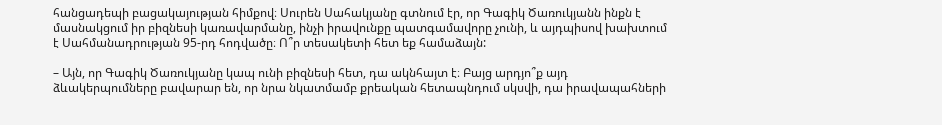հանցադեպի բացակայության հիմքով։ Սուրեն Սահակյանը գտնում էր, որ Գագիկ Ծառուկյանն ինքն է մասնակցում իր բիզնեսի կառավարմանը, ինչի իրավունքը պատգամավորը չունի, և այդպիսով խախտում է Սահմանադրության 95-րդ հոդվածը։ Ո՞ր տեսակետի հետ եք համաձայն:

– Այն, որ Գագիկ Ծառուկյանը կապ ունի բիզնեսի հետ, դա ակնհայտ է։ Բայց արդյո՞ք այդ ձևակերպումները բավարար են, որ նրա նկատմամբ քրեական հետապնդում սկսվի, դա իրավապահների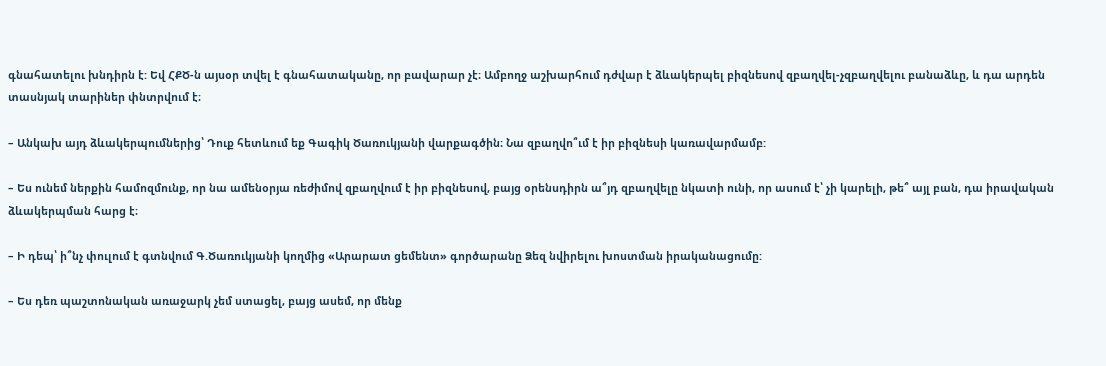գնահատելու խնդիրն է: Եվ ՀՔԾ-ն այսօր տվել է գնահատականը, որ բավարար չէ։ Ամբողջ աշխարհում դժվար է ձևակերպել բիզնեսով զբաղվել-չզբաղվելու բանաձևը, և դա արդեն տասնյակ տարիներ փնտրվում է։

– Անկախ այդ ձևակերպումներից՝ Դուք հետևում եք Գագիկ Ծառուկյանի վարքագծին։ Նա զբաղվո՞ւմ է իր բիզնեսի կառավարմամբ:

– Ես ունեմ ներքին համոզմունք, որ նա ամենօրյա ռեժիմով զբաղվում է իր բիզնեսով, բայց օրենսդիրն ա՞յդ զբաղվելը նկատի ունի, որ ասում է՝ չի կարելի, թե՞ այլ բան, դա իրավական ձևակերպման հարց է։

– Ի դեպ՝ ի՞նչ փուլում է գտնվում Գ.Ծառուկյանի կողմից «Արարատ ցեմենտ» գործարանը Ձեզ նվիրելու խոստման իրականացումը:

– Ես դեռ պաշտոնական առաջարկ չեմ ստացել, բայց ասեմ, որ մենք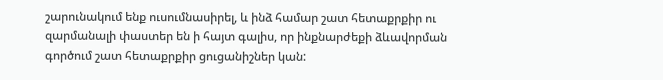շարունակում ենք ուսումնասիրել, և ինձ համար շատ հետաքրքիր ու զարմանալի փաստեր են ի հայտ գալիս, որ ինքնարժեքի ձևավորման գործում շատ հետաքրքիր ցուցանիշներ կան: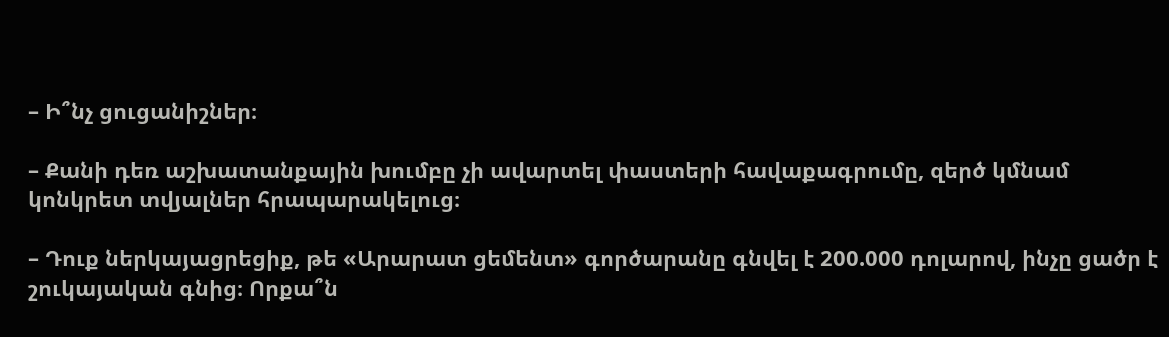– Ի՞նչ ցուցանիշներ։

– Քանի դեռ աշխատանքային խումբը չի ավարտել փաստերի հավաքագրումը, զերծ կմնամ կոնկրետ տվյալներ հրապարակելուց։

– Դուք ներկայացրեցիք, թե «Արարատ ցեմենտ» գործարանը գնվել է 200.000 դոլարով, ինչը ցածր է շուկայական գնից։ Որքա՞ն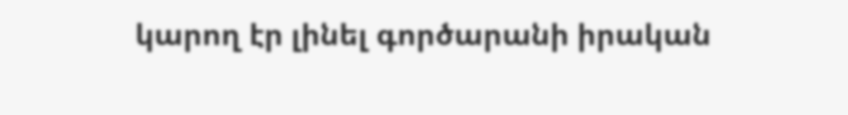կարող էր լինել գործարանի իրական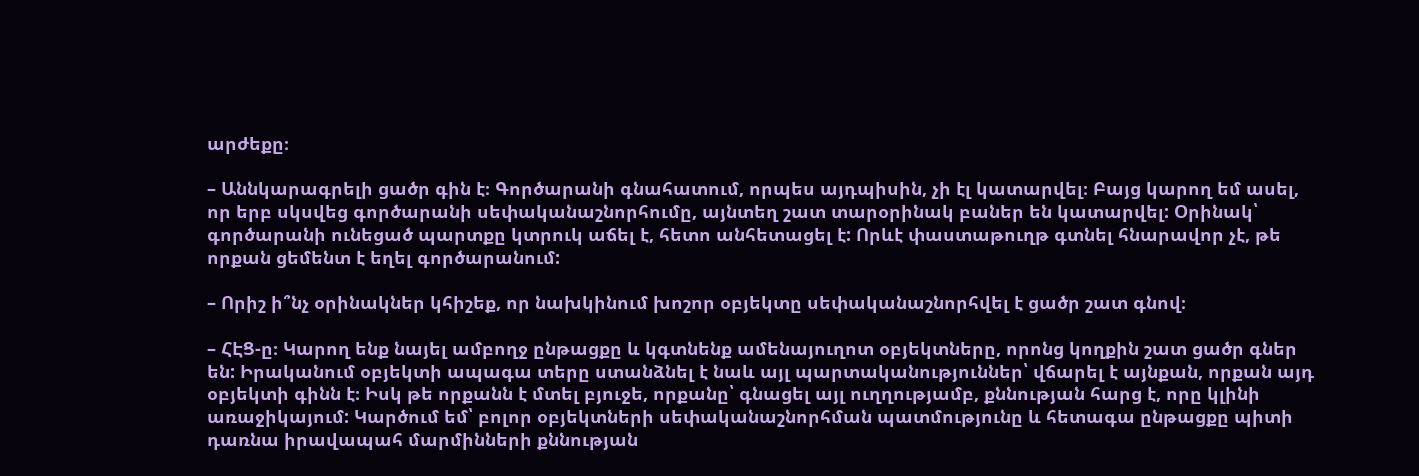արժեքը։

– Աննկարագրելի ցածր գին է։ Գործարանի գնահատում, որպես այդպիսին, չի էլ կատարվել։ Բայց կարող եմ ասել, որ երբ սկսվեց գործարանի սեփականաշնորհումը, այնտեղ շատ տարօրինակ բաներ են կատարվել: Օրինակ՝ գործարանի ունեցած պարտքը կտրուկ աճել է, հետո անհետացել է: Որևէ փաստաթուղթ գտնել հնարավոր չէ, թե որքան ցեմենտ է եղել գործարանում:

– Որիշ ի՞նչ օրինակներ կհիշեք, որ նախկինում խոշոր օբյեկտը սեփականաշնորհվել է ցածր շատ գնով։

– ՀԷՑ-ը։ Կարող ենք նայել ամբողջ ընթացքը և կգտնենք ամենայուղոտ օբյեկտները, որոնց կողքին շատ ցածր գներ են: Իրականում օբյեկտի ապագա տերը ստանձնել է նաև այլ պարտականություններ՝ վճարել է այնքան, որքան այդ օբյեկտի գինն է։ Իսկ թե որքանն է մտել բյուջե, որքանը՝ գնացել այլ ուղղությամբ, քննության հարց է, որը կլինի առաջիկայում: Կարծում եմ՝ բոլոր օբյեկտների սեփականաշնորհման պատմությունը և հետագա ընթացքը պիտի դառնա իրավապահ մարմինների քննության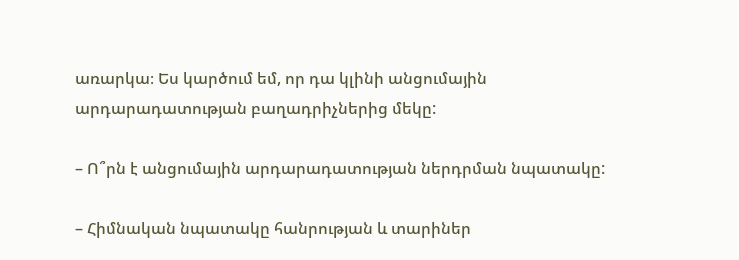առարկա։ Ես կարծում եմ, որ դա կլինի անցումային արդարադատության բաղադրիչներից մեկը:

– Ո՞րն է անցումային արդարադատության ներդրման նպատակը:

– Հիմնական նպատակը հանրության և տարիներ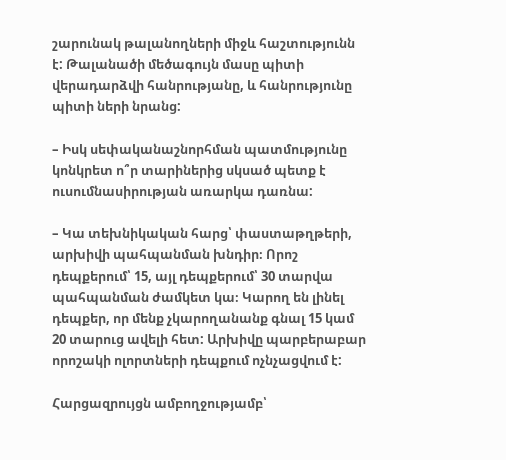շարունակ թալանողների միջև հաշտությունն է: Թալանածի մեծագույն մասը պիտի վերադարձվի հանրությանը, և հանրությունը պիտի ների նրանց:

– Իսկ սեփականաշնորհման պատմությունը կոնկրետ ո՞ր տարիներից սկսած պետք է ուսումնասիրության առարկա դառնա:

– Կա տեխնիկական հարց՝ փաստաթղթերի, արխիվի պահպանման խնդիր։ Որոշ դեպքերում՝ 15, այլ դեպքերում՝ 30 տարվա պահպանման ժամկետ կա։ Կարող են լինել դեպքեր, որ մենք չկարողանանք գնալ 15 կամ 20 տարուց ավելի հետ: Արխիվը պարբերաբար որոշակի ոլորտների դեպքում ոչնչացվում է:

Հարցազրույցն ամբողջությամբ՝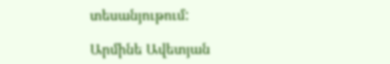տեսանյութում:

Արմինե Ավետյան